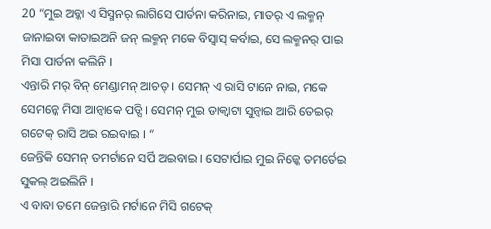20 “ମୁଇ ଅବ୍କା ଏ ସିସ୍ମନର୍ ଲାଗିସେ ପାର୍ତନା କରିନାଇ, ମାତର୍ ଏ ଲକ୍ମନ୍ ଜାନାଇବା କାତାଇଅନି ଜନ୍ ଲକ୍ମନ୍ ମକେ ବିସ୍ବାସ୍ କର୍ବାଇ, ସେ ଲକ୍ମନର୍ ପାଇ ମିସା ପାର୍ତନା କଲିନି ।
ଏନ୍ତାରି ମର୍ ବିନ୍ ମେଣ୍ଡାମନ୍ ଆଚତ୍ । ସେମନ୍ ଏ ରାସି ଟାନେ ନାଇ, ମକେ ସେମନ୍କେ ମିସା ଆନ୍ବାକେ ପଡ୍ସି । ସେମନ୍ ମୁଇ ଡାକ୍ବାଟା ସୁନ୍ବାଇ ଆରି ତେଇର୍ ଗଟେକ୍ ରାସି ଅଇ ରଇବାଇ । “
ଜେନ୍ତିକି ସେମନ୍ ତମର୍ଟାନେ ସର୍ପି ଅଇବାଇ । ସେଟାର୍ପାଇ ମୁଇ ନିଜ୍କେ ତମର୍ତେଇ ସୁକଲ୍ ଅଇଲିନି ।
ଏ ବାବା ତମେ ଜେନ୍ତାରି ମର୍ଟାନେ ମିସି ଗଟେକ୍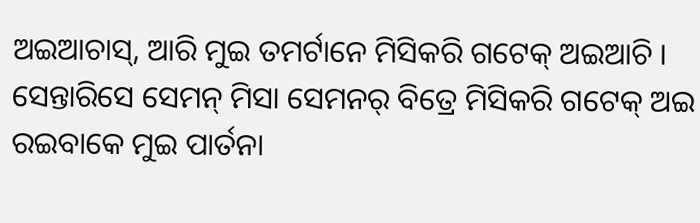ଅଇଆଚାସ୍, ଆରି ମୁଇ ତମର୍ଟାନେ ମିସିକରି ଗଟେକ୍ ଅଇଆଚି । ସେନ୍ତାରିସେ ସେମନ୍ ମିସା ସେମନର୍ ବିତ୍ରେ ମିସିକରି ଗଟେକ୍ ଅଇ ରଇବାକେ ମୁଇ ପାର୍ତନା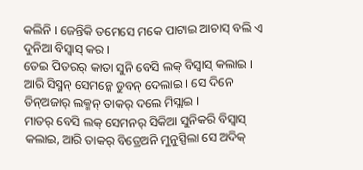କଲିନି । ଜେନ୍ତିକି ତମେସେ ମକେ ପାଟାଇ ଆଚାସ୍ ବଲି ଏ ଦୁନିଆ ବିସ୍ବାସ୍ କର ।
ତେଇ ପିତରର୍ କାତା ସୁନି ବେସି ଲକ୍ ବିସ୍ବାସ୍ କଲାଇ । ଆରି ସିସ୍ମନ୍ ସେମନ୍କେ ଡୁବନ୍ ଦେଲାଇ । ସେ ଦିନେ ତିନ୍ଅଜାର୍ ଲକ୍ମନ୍ ତାକର୍ ଦଲେ ମିସ୍ଲାଇ ।
ମାତର୍ ବେସି ଲକ୍ ସେମନର୍ ସିକିଆ ସୁନିକରି ବିସ୍ବାସ୍ କଲାଇ, ଆରି ତାକର୍ ବିତ୍ରେଅନି ମୁନୁସ୍ପିଲା ସେ ଅଦିକ୍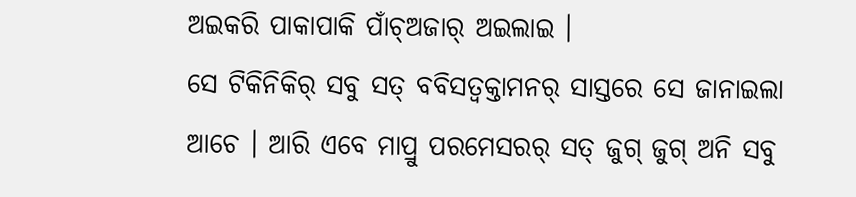ଅଇକରି ପାକାପାକି ପାଁଚ୍ଅଜାର୍ ଅଇଲାଇ ।
ସେ ଟିକିନିକିର୍ ସବୁ ସତ୍ ବବିସତ୍ବକ୍ତାମନର୍ ସାସ୍ତରେ ସେ ଜାନାଇଲା ଆଚେ । ଆରି ଏବେ ମାପ୍ରୁ ପରମେସରର୍ ସତ୍ ଜୁଗ୍ ଜୁଗ୍ ଅନି ସବୁ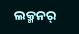ଲକ୍ମନର୍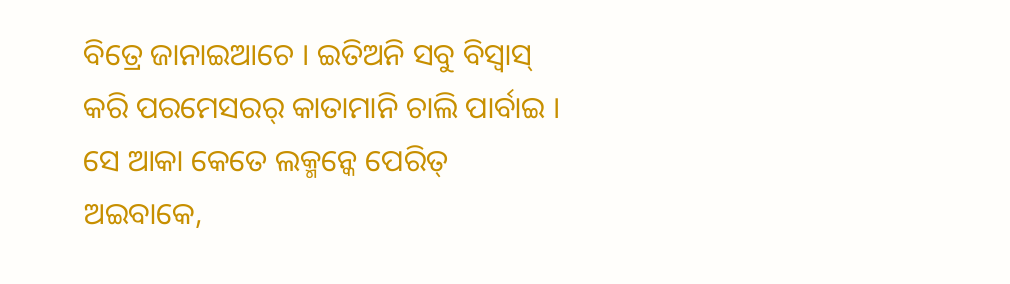ବିତ୍ରେ ଜାନାଇଆଚେ । ଇତିଅନି ସବୁ ବିସ୍ବାସ୍ କରି ପରମେସରର୍ କାତାମାନି ଚାଲି ପାର୍ବାଇ ।
ସେ ଆକା କେତେ ଲକ୍ମନ୍କେ ପେରିତ୍ ଅଇବାକେ,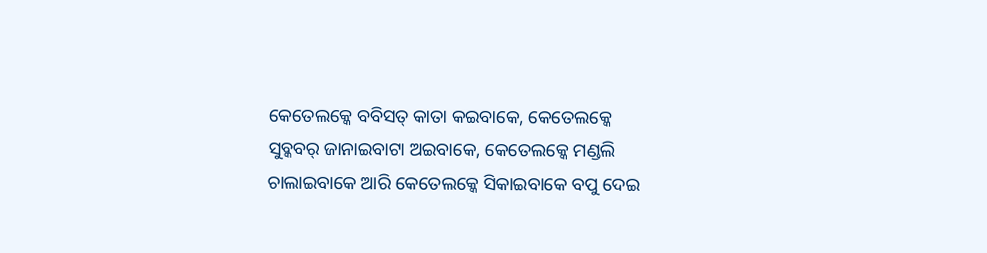କେତେଲକ୍କେ ବବିସତ୍ କାତା କଇବାକେ, କେତେଲକ୍କେ ସୁବ୍କବର୍ ଜାନାଇବାଟା ଅଇବାକେ, କେତେଲକ୍କେ ମଣ୍ଡଲି ଚାଲାଇବାକେ ଆରି କେତେଲକ୍କେ ସିକାଇବାକେ ବପୁ ଦେଇ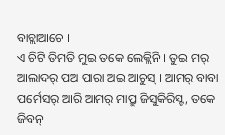ବାଚ୍ଲାଆଚେ ।
ଏ ଚିଟି ତିମତି ମୁଇ ତକେ ଲେକ୍ଲିନି । ତୁଇ ମର୍ ଆଲାଦର୍ ପଅ ପାରା ଅଇ ଆଚୁସ୍ । ଆମର୍ ବାବା ପର୍ମେସର୍ ଆରି ଆମର୍ ମାପ୍ରୁ ଜିସୁକିରିସ୍ଟ, ତକେ ଜିବନ୍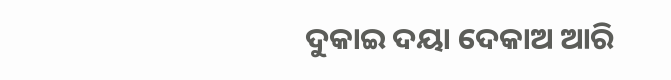ଦୁକାଇ ଦୟା ଦେକାଅ ଆରି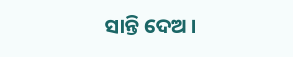ସାନ୍ତି ଦେଅ ।